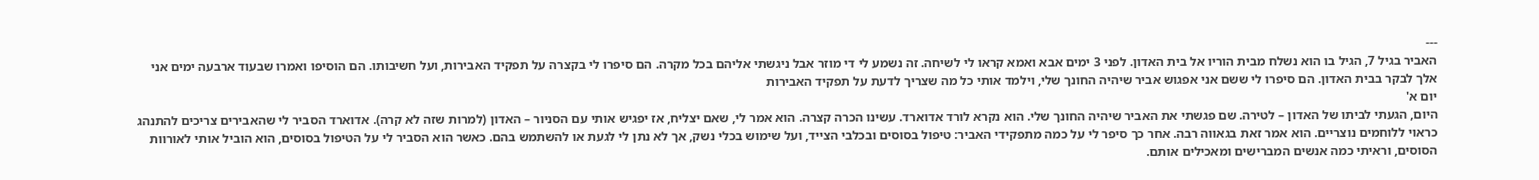---
האביר בגיל 7, הגיל בו הוא נשלח מבית הוריו אל בית האדון. לפני 3 ימים אבא ואמא קראו לי לשיחה. זה נשמע לי די מוזר אבל ניגשתי אליהם בכל מקרה. הם סיפרו לי בקצרה על תפקיד האבירות, ועל חשיבותו. הם הוסיפו ואמרו שבעוד ארבעה ימים אני אלך לבקר בבית האדון. הם סיפרו לי ששם אני אפגוש אביר שיהיה החונך שלי, וילמד אותי כל מה שצריך לדעת על תפקיד האבירות
יום א'
היום, הגעתי לביתו של האדון – לטירה. שם פגשתי את האביר שיהיה החונך שלי. הוא נקרא לורד אדוארד. עשינו הכרה קצרה. הוא אמר לי, שאם יצליח, אז יפגיש אותי עם הסניור – האדון (למרות שזה לא קרה). אדוארד הסביר לי שהאבירים צריכים להתנהג כראוי ללוחמים נוצריים. הוא אמר זאת בגאווה רבה. אחר כך סיפר לי על כמה מתפקידי האביר: טיפול בסוסים ובכלבי הצייד, ועל שימוש בכלי נשק, אך לא נתן לי לגעת או להשתמש בהם. כאשר הוא הסביר לי על הטיפול בסוסים, הוא הוביל אותי לאורוות הסוסים, וראיתי כמה אנשים המברישים ומאכילים אותם.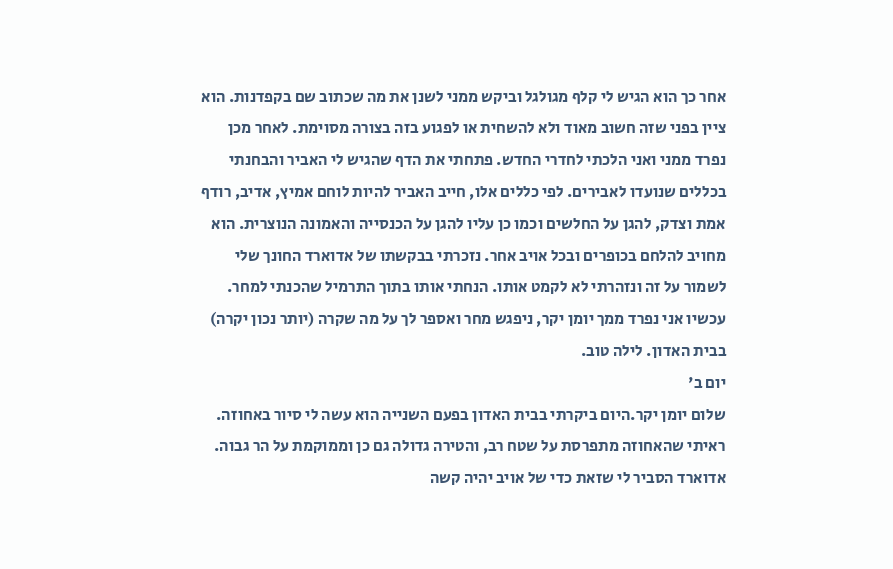אחר כך הוא הגיש לי קלף מגולגל וביקש ממני לשנן את מה שכתוב שם בקפדנות. הוא ציין בפני שזה חשוב מאוד ולא להשחית או לפגוע בזה בצורה מסוימת. לאחר מכן נפרד ממני ואני הלכתי לחדרי החדש. פתחתי את הדף שהגיש לי האביר והבחנתי בכללים שנועדו לאבירים. לפי כללים אלו, חייב האביר להיות לוחם אמיץ, אדיב, רודף אמת וצדק, להגן על החלשים וכמו כן עליו להגן על הכנסייה והאמונה הנוצרית. הוא מחויב להלחם בכופרים ובכל אויב אחר. נזכרתי בבקשתו של אדוארד החונך שלי לשמור על זה ונזהרתי לא לקמט אותו. הנחתי אותו בתוך התרמיל שהכנתי למחר. עכשיו אני נפרד ממך יומן יקר, ניפגש מחר ואספר לך על מה שקרה (יותר נכון יקרה) בבית האדון. לילה טוב.
יום ב'
שלום יומן יקר.היום ביקרתי בבית האדון בפעם השנייה הוא עשה לי סיור באחוזה. ראיתי שהאחוזה מתפרסת על שטח רב, והטירה גדולה גם כן וממוקמת על הר גבוה. אדוארד הסביר לי שזאת כדי של אויב יהיה קשה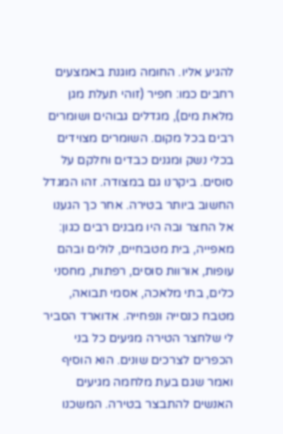להגיע אליו. החומה מוגנת באמצעים רחבים כמו: חפיר (זוהי תעלת מגן מלאת מים), מגדלים גבוהים ושומרים רבים בכל מקום. השומרים מצוידים בכלי נשק ומגנים כבדים וחלקם על סוסים. ביקרנו גם במצודה. זהו המגדל החשוב ביותר בטירה. אחר כך הגענו אל החצר ובה היו מבנים רבים כגון: מאפייה, בית מטבחיים, לולים ובהם עופות, אורוות סוסים, רפתות, מחסני כלים, בתי מלאכה, אסמי תבואה, מטבח כנסייה ונפחייה. אדוארד הסביר לי שלחצר הטירה מגיעים כל בני הכפרים לצרכים שונים. הוא הוסיף ואמר שגם בעת מלחמה מגיעים האנשים להתבצר בטירה. המשכנו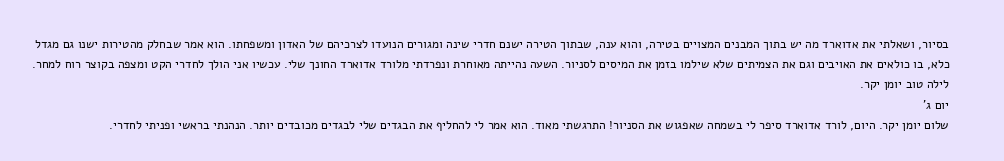בסיור, ושאלתי את אדוארד מה יש בתוך המבנים המצויים בטירה, והוא ענה, שבתוך הטירה ישנם חדרי שינה ומגורים הנועדו לצרכיהם של האדון ומשפחתו. הוא אמר שבחלק מהטירות ישנו גם מגדל כלא, בו כולאים את האויבים וגם את הצמיתים שלא שילמו בזמן את המיסים לסניור. השעה נהייתה מאוחרת ונפרדתי מלורד אדוארד החונך שלי. עכשיו אני הולך לחדרי הקט ומצפה בקוצר רוח למחר. לילה טוב יומן יקר.
יום ג'
שלום יומן יקר. היום, לורד אדוארד סיפר לי בשמחה שאפגוש את הסניור! התרגשתי מאוד. הוא אמר לי להחליף את הבגדים שלי לבגדים מכובדים יותר. הנהנתי בראשי ופניתי לחדרי.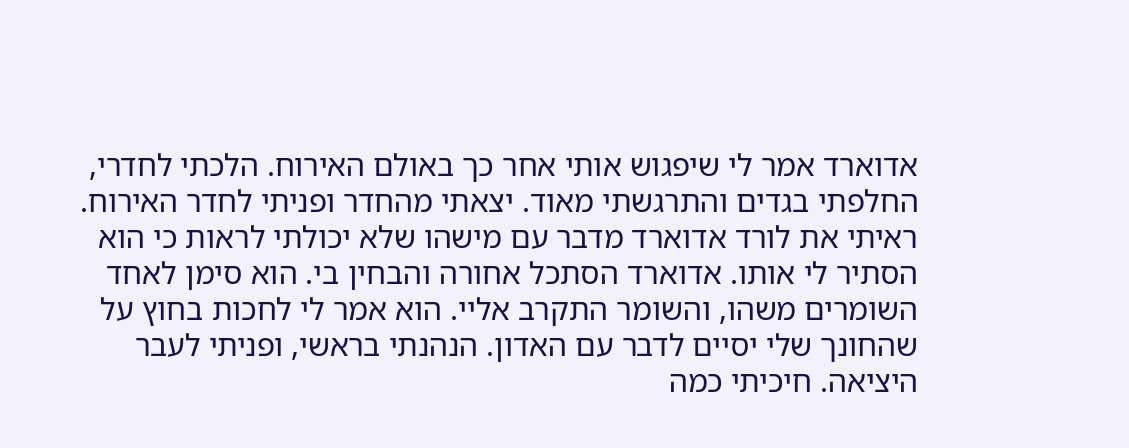אדוארד אמר לי שיפגוש אותי אחר כך באולם האירוח. הלכתי לחדרי, החלפתי בגדים והתרגשתי מאוד. יצאתי מהחדר ופניתי לחדר האירוח. ראיתי את לורד אדוארד מדבר עם מישהו שלא יכולתי לראות כי הוא הסתיר לי אותו. אדוארד הסתכל אחורה והבחין בי. הוא סימן לאחד השומרים משהו, והשומר התקרב אליי. הוא אמר לי לחכות בחוץ על שהחונך שלי יסיים לדבר עם האדון. הנהנתי בראשי, ופניתי לעבר היציאה. חיכיתי כמה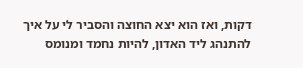דקות, ואז הוא יצא החוצה והסביר לי על איך להתנהג ליד האדון, להיות נחמד ומנומס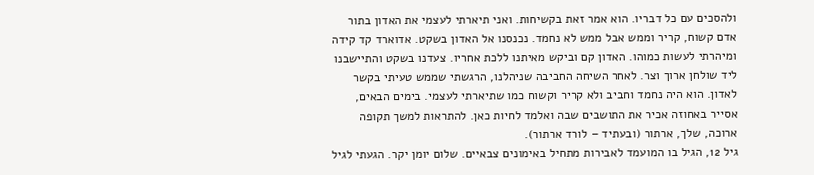ולהסכים עם כל דבריו. הוא אמר זאת בקשיחות. ואני תיארתי לעצמי את האדון בתור אדם קשוח, קריר וממש אבל ממש לא נחמד. נכנסנו אל האדון בשקט. אדוארד קד קידה ומיהרתי לעשות כמוהו. האדון קם וביקש מאיתנו ללכת אחריו. צעדנו בשקט והתיישבנו ליד שולחן ארוך וצר. לאחר השיחה החביבה שניהלנו, הרגשתי שממש טעיתי בקשר לאדון. הוא היה נחמד וחביב ולא קריר וקשוח כמו שתיארתי לעצמי. בימים הבאים, אסייר באחוזה אכיר את התושבים שבה ואלמד לחיות כאן. להתראות למשך תקופה ארוכה, שלך, ארתור (ובעתיד – לורד ארתור).
גיל 12, הגיל בו המועמד לאבירות מתחיל באימונים צבאיים. שלום יומן יקר. הגעתי לגיל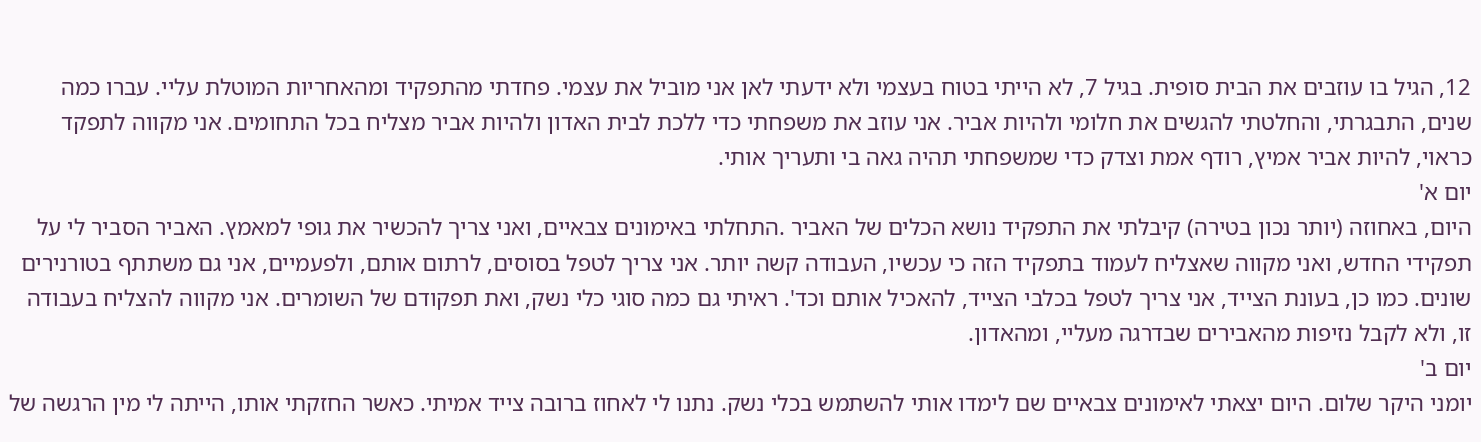12, הגיל בו עוזבים את הבית סופית. בגיל 7, לא הייתי בטוח בעצמי ולא ידעתי לאן אני מוביל את עצמי. פחדתי מהתפקיד ומהאחריות המוטלת עליי. עברו כמה שנים, התבגרתי, והחלטתי להגשים את חלומי ולהיות אביר. אני עוזב את משפחתי כדי ללכת לבית האדון ולהיות אביר מצליח בכל התחומים. אני מקווה לתפקד כראוי, להיות אביר אמיץ, רודף אמת וצדק כדי שמשפחתי תהיה גאה בי ותעריך אותי.
יום א'
היום, באחוזה (יותר נכון בטירה) קיבלתי את התפקיד נושא הכלים של האביר .התחלתי באימונים צבאיים, ואני צריך להכשיר את גופי למאמץ. האביר הסביר לי על תפקידי החדש, ואני מקווה שאצליח לעמוד בתפקיד הזה כי עכשיו, העבודה קשה יותר. אני צריך לטפל בסוסים, לרתום אותם, ולפעמיים, אני גם משתתף בטורנירים שונים. כמו כן, בעונת הצייד, אני צריך לטפל בכלבי הצייד, להאכיל אותם וכד'. ראיתי גם כמה סוגי כלי נשק, ואת תפקודם של השומרים. אני מקווה להצליח בעבודה זו, ולא לקבל נזיפות מהאבירים שבדרגה מעליי, ומהאדון.
יום ב'
יומני היקר שלום. היום יצאתי לאימונים צבאיים שם לימדו אותי להשתמש בכלי נשק. נתנו לי לאחוז ברובה צייד אמיתי. כאשר החזקתי אותו, הייתה לי מין הרגשה של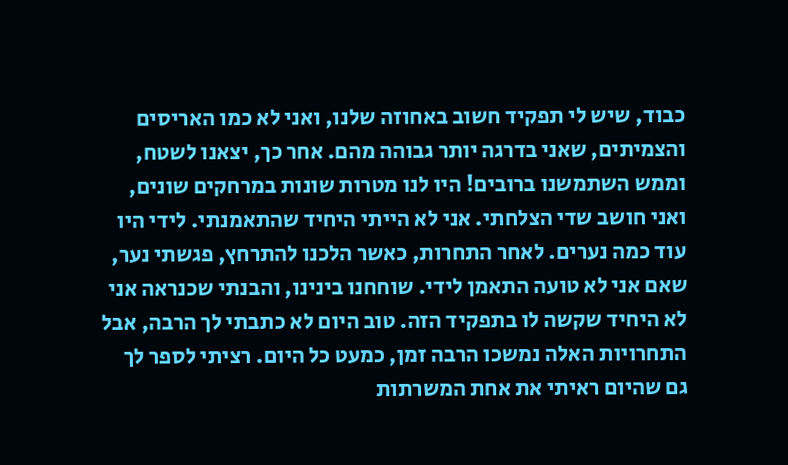כבוד, שיש לי תפקיד חשוב באחוזה שלנו, ואני לא כמו האריסים והצמיתים, שאני בדרגה יותר גבוהה מהם. אחר כך, יצאנו לשטח, וממש השתמשנו ברובים! היו לנו מטרות שונות במרחקים שונים, ואני חושב שדי הצלחתי. אני לא הייתי היחיד שהתאמנתי. לידי היו עוד כמה נערים. לאחר התחרות, כאשר הלכנו להתרחץ, פגשתי נער, שאם אני לא טועה התאמן לידי. שוחחנו בינינו, והבנתי שכנראה אני לא היחיד שקשה לו בתפקיד הזה. טוב היום לא כתבתי לך הרבה, אבל התחרויות האלה נמשכו הרבה זמן, כמעט כל היום. רציתי לספר לך גם שהיום ראיתי את אחת המשרתות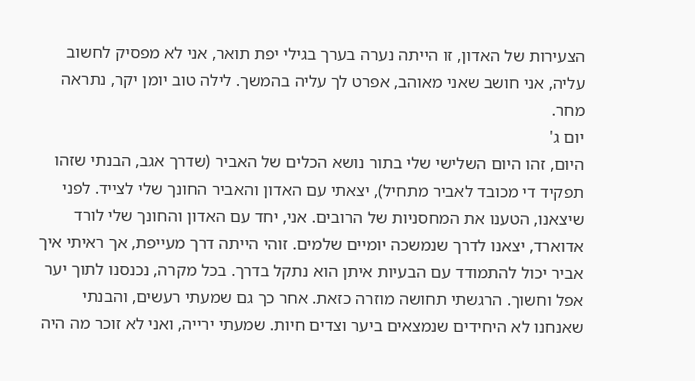הצעירות של האדון, זו הייתה נערה בערך בגילי יפת תואר, אני לא מפסיק לחשוב עליה, אני חושב שאני מאוהב, אפרט לך עליה בהמשך. לילה טוב יומן יקר, נתראה מחר.
יום ג'
היום, זהו היום השלישי שלי בתור נושא הכלים של האביר (שדרך אגב, הבנתי שזהו תפקיד די מכובד לאביר מתחיל), יצאתי עם האדון והאביר החונך שלי לצייד. לפני שיצאנו, הטענו את המחסניות של הרובים. אני, יחד עם האדון והחונך שלי לורד אדוארד, יצאנו לדרך שנמשכה יומיים שלמים. זוהי הייתה דרך מעייפת, אך ראיתי איך אביר יכול להתמודד עם הבעיות איתן הוא נתקל בדרך. בכל מקרה, נכנסנו לתוך יער אפל וחשוך. הרגשתי תחושה מוזרה כזאת. אחר כך גם שמעתי רעשים, והבנתי שאנחנו לא היחידים שנמצאים ביער וצדים חיות. שמעתי ירייה, ואני לא זוכר מה היה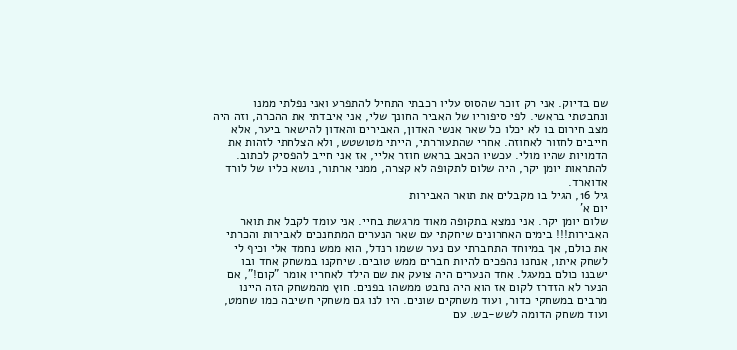שם בדיוק. אני רק זוכר שהסוס עליו רכבתי התחיל להתפרע ואני נפלתי ממנו ונחבטתי בראשי. לפי סיפוריו של האביר החונך שלי, אני איבדתי את ההכרה, וזה היה מצב חירום בו לא יכלו כל שאר אנשי האדון, האבירים והאדון להישאר ביער, אלא חייבים לחזור לאחוזה. אחרי שהתעוררתי, הייתי מטושטש, ולא הצלחתי לזהות את הדמויות שהיו מולי. עכשיו הכאב בראש חוזר אליי, אז אני חייב להפסיק לכתוב. להתראות יומן יקר, היה שלום לתקופה לא קצרה, ממני ארתור, נושא כליו של לורד אדוארד.
גיל 16, הגיל בו מקבלים את תואר האבירות
יום א'
שלום יומן יקר. אני נמצא בתקופה מאוד מרגשת בחיי. אני עומד לקבל את תואר האבירות!!! בימים האחרונים שיחקתי עם שאר הנערים המתחנכים לאבירות והכרתי את כולם, אך במיוחד התחברתי עם נער ששמו רנדל, הוא ממש נחמד אלי וכיף לי לשחק איתו, אנחנו נהפכים להיות חברים ממש טובים. שיחקנו במשחק אחד ובו ישבנו כולם במעגל. אחד הנערים היה צועק את שם הילד לאחריו אומר "קום!", אם הנער לא הזדרז לקום אז הוא היה נחבט ממשהו בפנים. חוץ מהמשחק הזה היינו מרבים במשחקי כדור, ועוד משחקים שונים. היו לנו גם משחקי חשיבה כמו שחמט, ועוד משחק הדומה לשש-בש. עם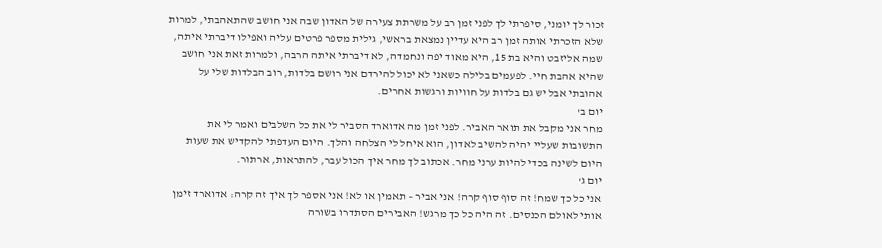זכור לך יומני, סיפרתי לך לפני זמן רב על משרתת צעירה של האדון שבה אני חושב שהתאהבתי, למרות שלא הזכרתי אותה זמן רב היא עדיין נמצאת בראשי, גילית מספר פרטים עליה ואפילו דיברתי איתה, שמה אליזבט והיא בת 15, היא מאוד יפה ונחמדה, לא דיברתי איתה הרבה, ולמרות זאת אני חושב שהיא אהבת חיי. לפעמים בלילה כשאני לא יכול להירדם אני רושם בלדות, רוב הבלדות שלי על אהובתי אבל יש גם בלדות על חוויות ורגשות אחרים.
יום ב'
מחר אני מקבל את תואר האביר. לפני זמן מה אדוארד הסביר לי את כל השלבים ואמר לי את התשובות שעליי יהיה להשיב לאדון, הוא איחל לי הצלחה והלך. היום העדפתי להקדיש את שעות היום לשינה בכדי להיות ערני מחר. אכתוב לך מחר איך הכול עבר, להתראות, ארתור.
יום ג'
אני כל כך שמח! זה סוף סוף קרה! אני אביר – תאמין או לא! אני אספר לך איך זה קרה: אדוארד זימן אותי לאולם הכנסים. זה היה כל כך מרגש! האבירים הסתדרו בשורה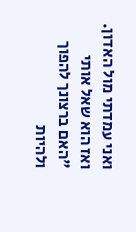ואני עמדתי מול האדון. ואז הוא שאל אותי "האם ברצונך להפוך ולהיות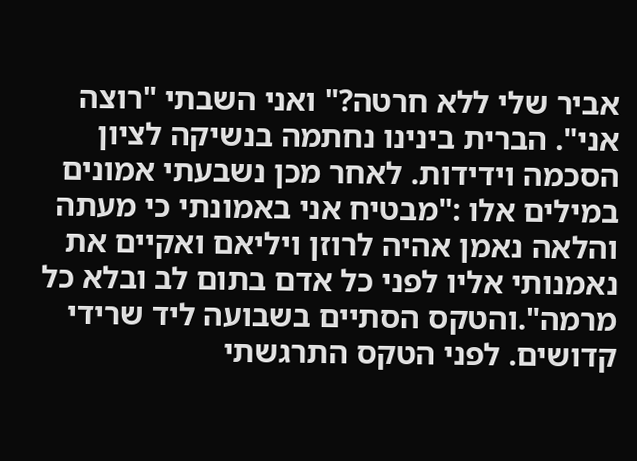אביר שלי ללא חרטה?" ואני השבתי "רוצה אני". הברית בינינו נחתמה בנשיקה לציון הסכמה וידידות. לאחר מכן נשבעתי אמונים במילים אלו :"מבטיח אני באמונתי כי מעתה והלאה נאמן אהיה לרוזן ויליאם ואקיים את נאמנותי אליו לפני כל אדם בתום לב ובלא כל מרמה".והטקס הסתיים בשבועה ליד שרידי קדושים. לפני הטקס התרגשתי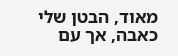מאוד, הבטן שלי כאבה, אך עם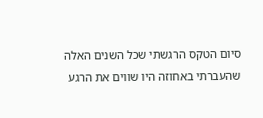סיום הטקס הרגשתי שכל השנים האלה שהעברתי באחוזה היו שווים את הרגע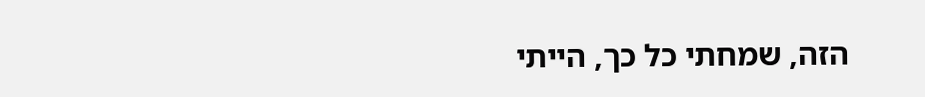הזה, שמחתי כל כך, הייתי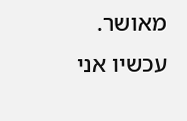מאושר. עכשיו אני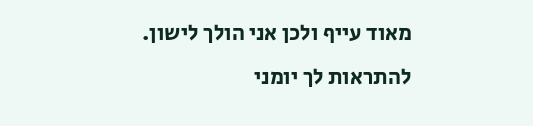מאוד עייף ולכן אני הולך לישון. להתראות לך יומני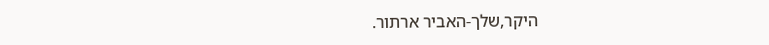היקר,שלך-האביר ארתור.